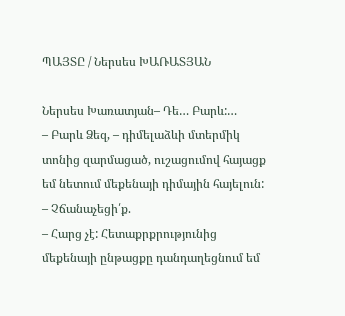ՊԱՅՏԸ / Ներսես ԽԱՌԱՏՅԱՆ

Ներսես Խառատյան– Դե… Բարև:…
– Բարև Ձեզ, – դիմելաձևի մտերմիկ տոնից զարմացած, ուշացումով հայացք եմ նետում մեքենայի դիմային հայելուն:
– Չճանաչեցի՛ք.
– Հարց չէ: Հետաքրքրությունից մեքենայի ընթացքը դանդաղեցնում եմ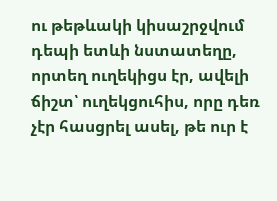ու թեթևակի կիսաշրջվում դեպի ետևի նստատեղը, որտեղ ուղեկիցս էր, ավելի ճիշտ՝ ուղեկցուհիս, որը դեռ չէր հասցրել ասել, թե ուր է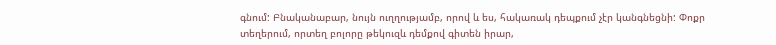գնում: Բնականաբար, նույն ուղղությամբ, որով և ես, հակառակ դեպքում չէր կանգնեցնի: Փոքր տեղերում, որտեղ բոլորը թեկուզև դեմքով գիտեն իրար,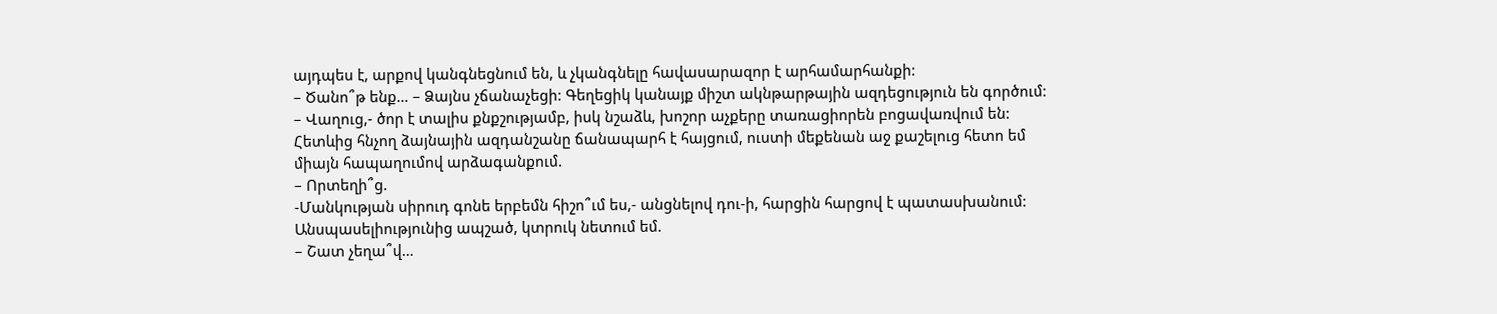այդպես է, արքով կանգնեցնում են, և չկանգնելը հավասարազոր է արհամարհանքի:
– Ծանո՞թ ենք… – Ձայնս չճանաչեցի: Գեղեցիկ կանայք միշտ ակնթարթային ազդեցություն են գործում:
– Վաղուց,- ծոր է տալիս քնքշությամբ, իսկ նշաձև, խոշոր աչքերը տառացիորեն բոցավառվում են: Հետևից հնչող ձայնային ազդանշանը ճանապարհ է հայցում, ուստի մեքենան աջ քաշելուց հետո եմ միայն հապաղումով արձագանքում.
– Որտեղի՞ց.
-Մանկության սիրուդ գոնե երբեմն հիշո՞ւմ ես,- անցնելով դու-ի, հարցին հարցով է պատասխանում: Անսպասելիությունից ապշած, կտրուկ նետում եմ.
– Շատ չեղա՞վ…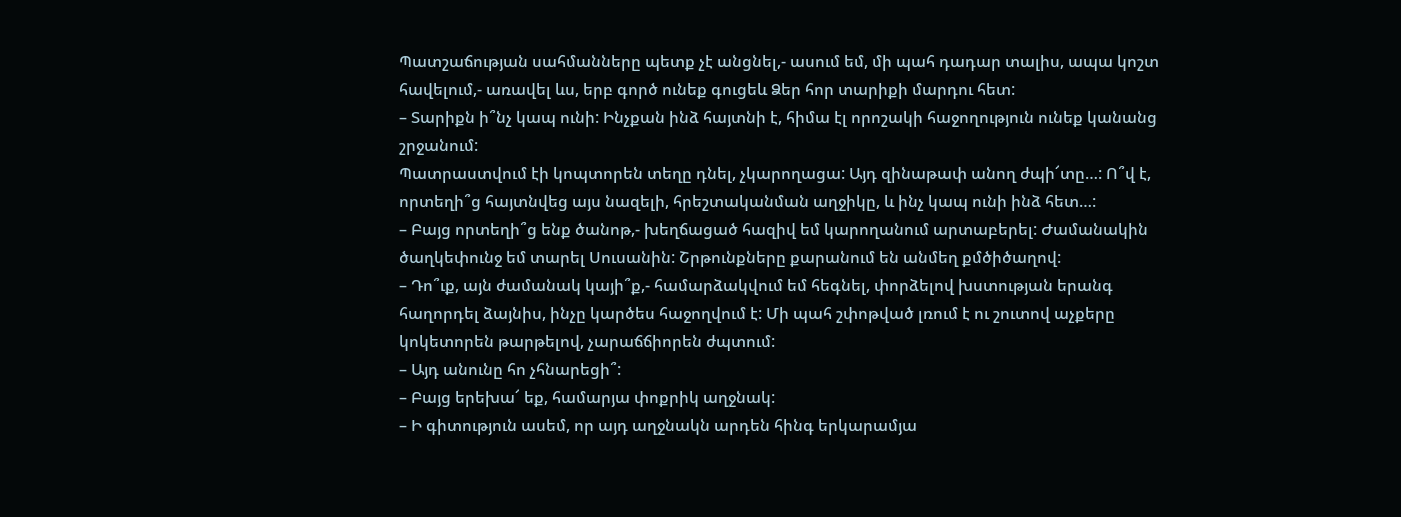Պատշաճության սահմանները պետք չէ անցնել,- ասում եմ, մի պահ դադար տալիս, ապա կոշտ հավելում,- առավել ևս, երբ գործ ունեք գուցեև Ձեր հոր տարիքի մարդու հետ:
– Տարիքն ի՞նչ կապ ունի: Ինչքան ինձ հայտնի է, հիմա էլ որոշակի հաջողություն ունեք կանանց շրջանում:
Պատրաստվում էի կոպտորեն տեղը դնել, չկարողացա: Այդ զինաթափ անող ժպի՜տը…: Ո՞վ է, որտեղի՞ց հայտնվեց այս նազելի, հրեշտականման աղջիկը, և ինչ կապ ունի ինձ հետ…:
– Բայց որտեղի՞ց ենք ծանոթ,- խեղճացած հազիվ եմ կարողանում արտաբերել: Ժամանակին ծաղկեփունջ եմ տարել Սուսանին: Շրթունքները քարանում են անմեղ քմծիծաղով:
– Դո՞ւք, այն ժամանակ կայի՞ք,- համարձակվում եմ հեգնել, փորձելով խստության երանգ հաղորդել ձայնիս, ինչը կարծես հաջողվում է: Մի պահ շփոթված լռում է ու շուտով աչքերը կոկետորեն թարթելով, չարաճճիորեն ժպտում:
– Այդ անունը հո չհնարեցի՞:
– Բայց երեխա՜ եք, համարյա փոքրիկ աղջնակ:
– Ի գիտություն ասեմ, որ այդ աղջնակն արդեն հինգ երկարամյա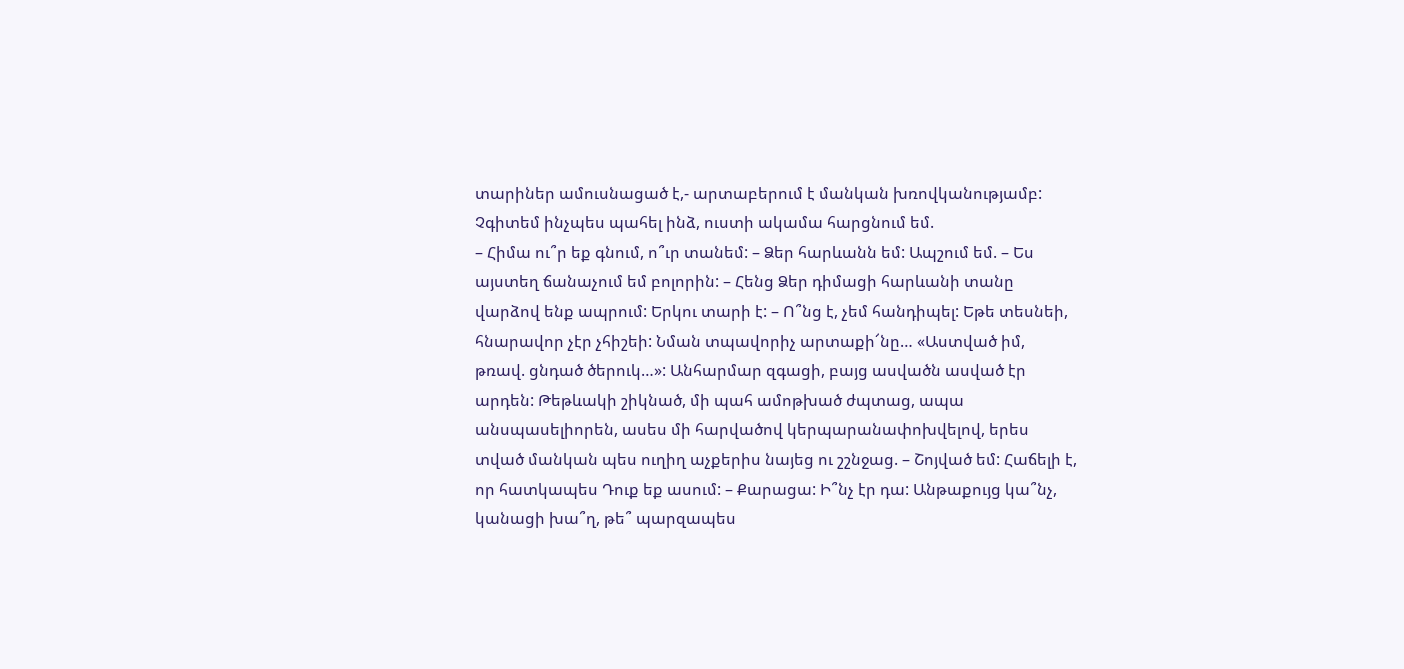տարիներ ամուսնացած է,- արտաբերում է մանկան խռովկանությամբ: Չգիտեմ ինչպես պահել ինձ, ուստի ակամա հարցնում եմ.
– Հիմա ու՞ր եք գնում, ո՞ւր տանեմ: – Ձեր հարևանն եմ: Ապշում եմ. – Ես այստեղ ճանաչում եմ բոլորին: – Հենց Ձեր դիմացի հարևանի տանը վարձով ենք ապրում: Երկու տարի է: – Ո՞նց է, չեմ հանդիպել: Եթե տեսնեի, հնարավոր չէր չհիշեի: Նման տպավորիչ արտաքի՜նը… «Աստված իմ, թռավ. ցնդած ծերուկ…»: Անհարմար զգացի, բայց ասվածն ասված էր արդեն: Թեթևակի շիկնած, մի պահ ամոթխած ժպտաց, ապա անսպասելիորեն, ասես մի հարվածով կերպարանափոխվելով, երես տված մանկան պես ուղիղ աչքերիս նայեց ու շշնջաց. – Շոյված եմ: Հաճելի է, որ հատկապես Դուք եք ասում: – Քարացա: Ի՞նչ էր դա: Անթաքույց կա՞նչ, կանացի խա՞ղ, թե՞ պարզապես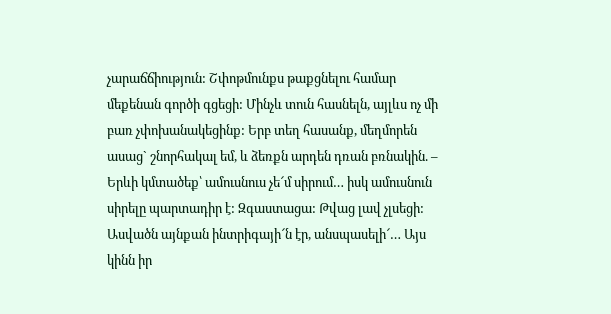չարաճճիություն: Շփոթմունքս թաքցնելու համար մեքենան գործի գցեցի: Մինչև տուն հասնելն, այլևս ոչ մի բառ չփոխանակեցինք: Երբ տեղ հասանք, մեղմորեն ասաց` շնորհակալ եմ, և ձեռքն արդեն դռան բռնակին. – Երևի կմտածեք՝ ամուսնուս չե՜մ սիրում… իսկ ամուսնուն սիրելը պարտադիր է: Զգաստացա: Թվաց լավ չլսեցի: Ասվածն այնքան ինտրիգայի՜ն էր, անսպասելի՜… Այս կինն իր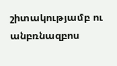շիտակությամբ ու անբռնազբոս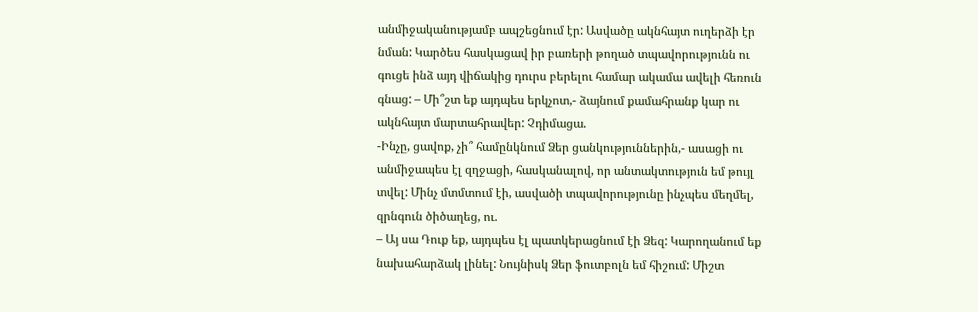անմիջականությամբ ապշեցնում էր: Ասվածը ակնհայտ ուղերձի էր նման: Կարծես հասկացավ իր բառերի թողած տպավորությունն ու գուցե ինձ այդ վիճակից դուրս բերելու համար ակամա ավելի հեռուն գնաց: – Մի՞շտ եք այդպես երկչոտ,- ձայնում քամահրանք կար ու ակնհայտ մարտահրավեր: Չդիմացա.
-Ինչը, ցավոք, չի՞ համընկնում Ձեր ցանկություններին,- ասացի ու անմիջապես էլ զղջացի, հասկանալով, որ անտակտություն եմ թույլ տվել: Մինչ մտմտում էի, ասվածի տպավորությունը ինչպես մեղմել, զրնգուն ծիծաղեց, ու.
– Այ սա Դուք եք, այդպես էլ պատկերացնում էի Ձեզ: Կարողանում եք նախահարձակ լինել: Նույնիսկ Ձեր ֆուտբոլն եմ հիշում: Միշտ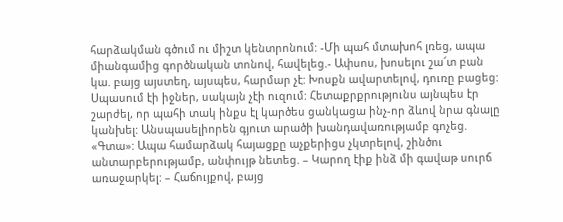հարձակման գծում ու միշտ կենտրոնում: -Մի պահ մտախոհ լռեց, ապա միանգամից գործնական տոնով, հավելեց.- Ափսոս, խոսելու շա՜տ բան կա. բայց այստեղ, այսպես, հարմար չէ: Խոսքն ավարտելով, դուռը բացեց: Սպասում էի իջներ, սակայն չէի ուզում: Հետաքրքրությունս այնպես էր շարժել, որ պահի տակ ինքս էլ կարծես ցանկացա ինչ-որ ձևով նրա գնալը կանխել: Անսպասելիորեն գյուտ արածի խանդավառությամբ գոչեց. «Գտա»: Ապա համարձակ հայացքը աչքերիցս չկտրելով, շինծու անտարբերությամբ, անփույթ նետեց. – Կարող էիք ինձ մի գավաթ սուրճ առաջարկել: – Հաճույքով, բայց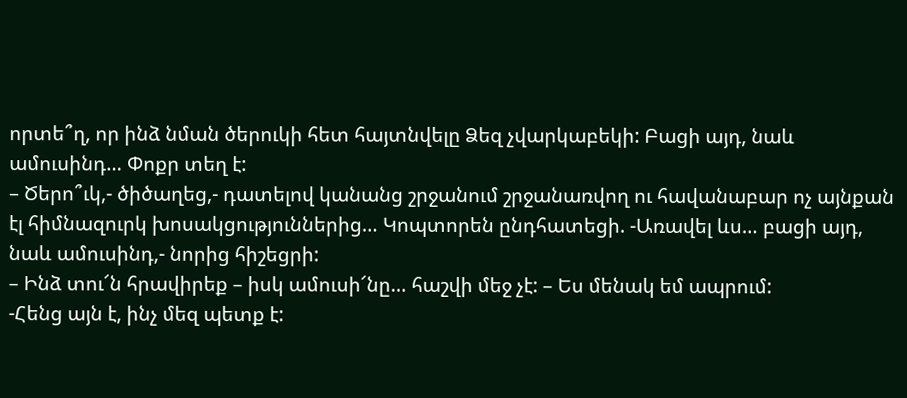որտե՞ղ, որ ինձ նման ծերուկի հետ հայտնվելը Ձեզ չվարկաբեկի: Բացի այդ, նաև ամուսինդ… Փոքր տեղ է:
– Ծերո՞ւկ,- ծիծաղեց,- դատելով կանանց շրջանում շրջանառվող ու հավանաբար ոչ այնքան էլ հիմնազուրկ խոսակցություններից… Կոպտորեն ընդհատեցի. -Առավել ևս… բացի այդ, նաև ամուսինդ,- նորից հիշեցրի:
– Ինձ տու՜ն հրավիրեք – իսկ ամուսի՜նը… հաշվի մեջ չէ: – Ես մենակ եմ ապրում:
-Հենց այն է, ինչ մեզ պետք է: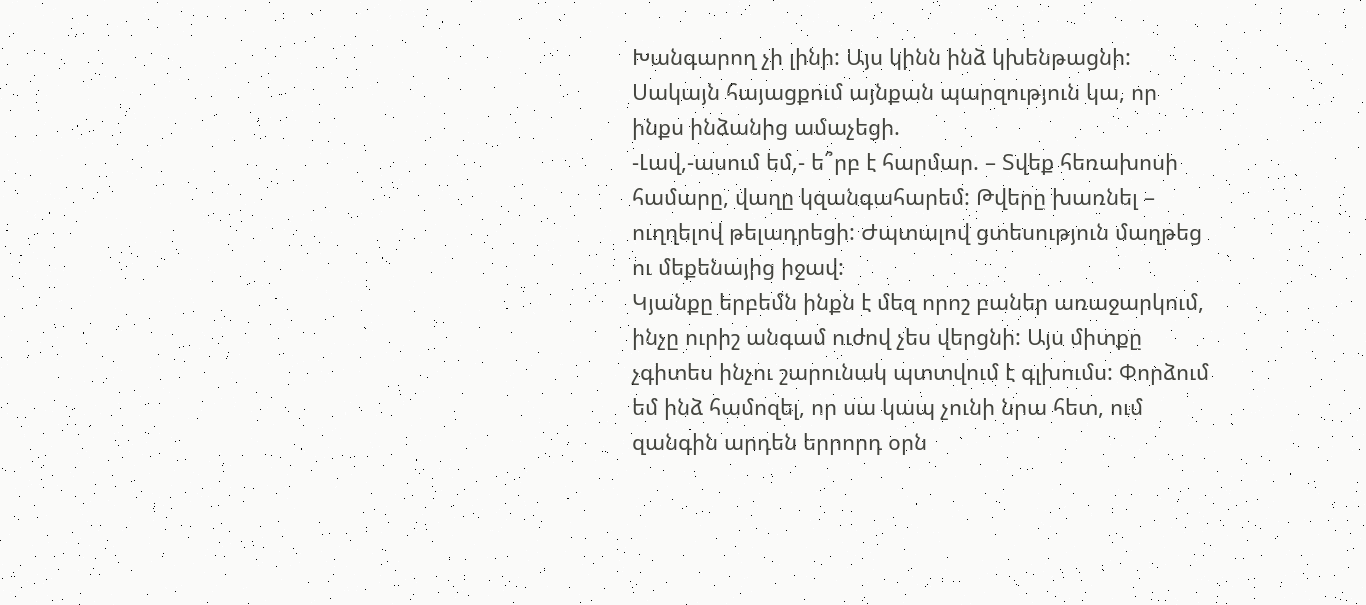Խանգարող չի լինի: Այս կինն ինձ կխենթացնի: Սակայն հայացքում այնքան պարզություն կա, որ ինքս ինձանից ամաչեցի.
-Լավ,-ասում եմ,- ե՞րբ է հարմար. – Տվեք հեռախոսի համարը, վաղը կզանգահարեմ: Թվերը խառնել – ուղղելով թելադրեցի: Ժպտալով ցտեսություն մաղթեց ու մեքենայից իջավ:
Կյանքը երբեմն ինքն է մեզ որոշ բաներ առաջարկում, ինչը ուրիշ անգամ ուժով չես վերցնի: Այս միտքը չգիտես ինչու շարունակ պտտվում է գլխումս: Փորձում եմ ինձ համոզել, որ սա կապ չունի նրա հետ, ում զանգին արդեն երրորդ օրն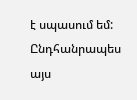է սպասում եմ: Ընդհանրապես այս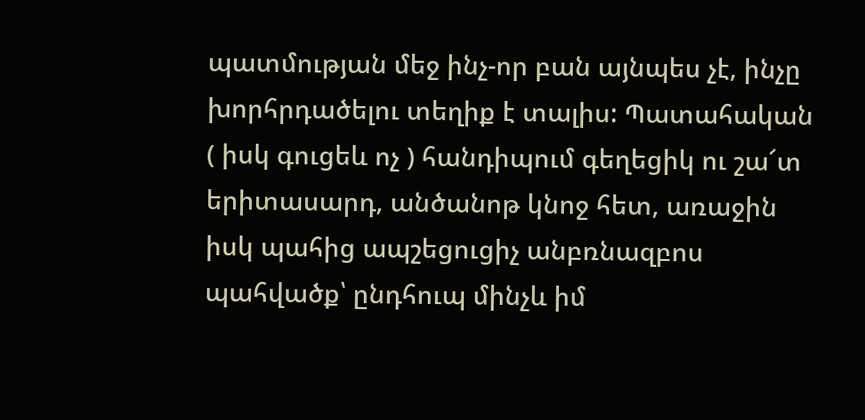պատմության մեջ ինչ-որ բան այնպես չէ, ինչը խորհրդածելու տեղիք է տալիս: Պատահական ( իսկ գուցեև ոչ ) հանդիպում գեղեցիկ ու շա՜տ երիտասարդ, անծանոթ կնոջ հետ, առաջին իսկ պահից ապշեցուցիչ անբռնազբոս պահվածք՝ ընդհուպ մինչև իմ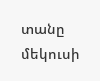տանը մեկուսի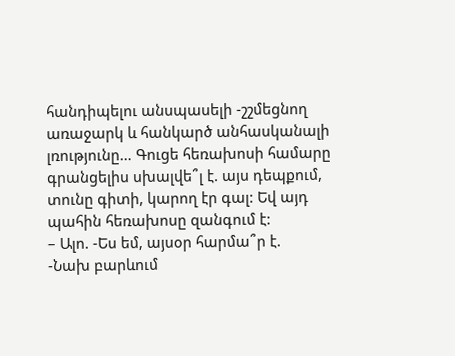հանդիպելու անսպասելի -շշմեցնող առաջարկ և հանկարծ անհասկանալի լռությունը… Գուցե հեռախոսի համարը գրանցելիս սխալվե՞լ է. այս դեպքում, տունը գիտի, կարող էր գալ: Եվ այդ պահին հեռախոսը զանգում է:
– Ալո. -Ես եմ, այսօր հարմա՞ր է.
-Նախ բարևում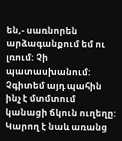են,- սառնորեն արձագանքում եմ ու լռում: Չի պատասխանում: Չգիտեմ այդ պահին ինչ է մտմտում կանացի ճկուն ուղեղը: Կարող է նաև առանց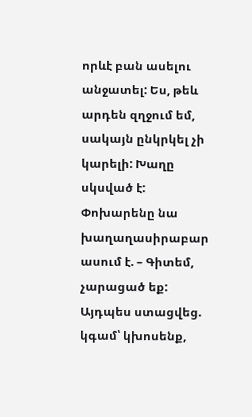որևէ բան ասելու անջատել: Ես, թեև արդեն զղջում եմ, սակայն ընկրկել չի կարելի: Խաղը սկսված է: Փոխարենը նա խաղաղասիրաբար ասում է. – Գիտեմ, չարացած եք: Այդպես ստացվեց. կգամ՝ կխոսենք,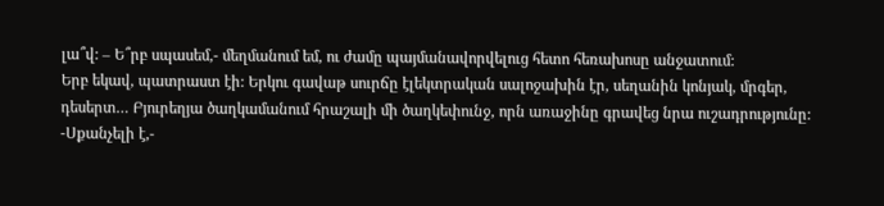լա՞վ: – Ե՞րբ սպասեմ,- մեղմանում եմ, ու ժամը պայմանավորվելուց հետո հեռախոսը անջատում:
Երբ եկավ, պատրաստ էի: Երկու գավաթ սուրճը էլեկտրական սալոջախին էր, սեղանին կոնյակ, մրգեր, դեսերտ… Բյուրեղյա ծաղկամանում հրաշալի մի ծաղկեփունջ, որն առաջինը գրավեց նրա ուշադրությունը: -Սքանչելի է,-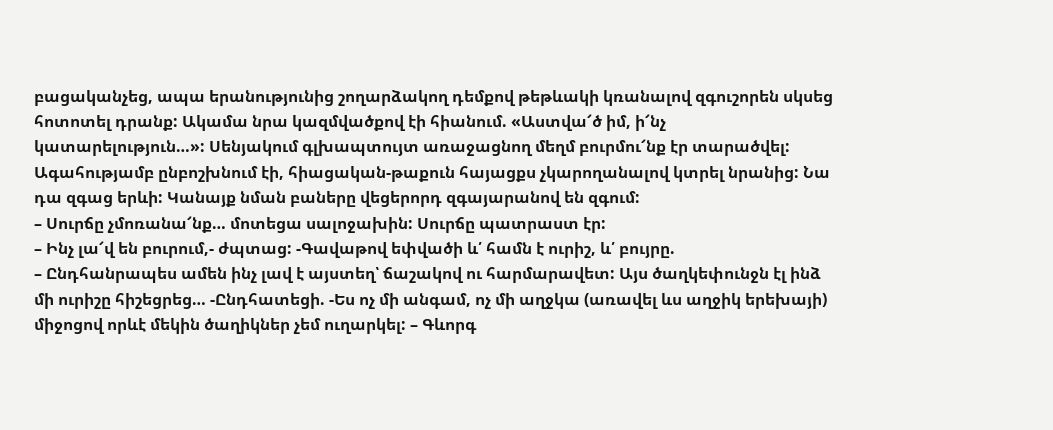բացականչեց, ապա երանությունից շողարձակող դեմքով թեթևակի կռանալով զգուշորեն սկսեց հոտոտել դրանք: Ակամա նրա կազմվածքով էի հիանում. «Աստվա՜ծ իմ, ի՜նչ կատարելություն…»: Սենյակում գլխապտույտ առաջացնող մեղմ բուրմու՜նք էր տարածվել: Ագահությամբ ընբոշխնում էի, հիացական-թաքուն հայացքս չկարողանալով կտրել նրանից: Նա դա զգաց երևի: Կանայք նման բաները վեցերորդ զգայարանով են զգում:
– Սուրճը չմոռանա՜նք… մոտեցա սալոջախին: Սուրճը պատրաստ էր:
– Ինչ լա՜վ են բուրում,- ժպտաց: -Գավաթով եփվածի և՛ համն է ուրիշ, և՛ բույրը.
– Ընդհանրապես ամեն ինչ լավ է այստեղ՝ ճաշակով ու հարմարավետ: Այս ծաղկեփունջն էլ ինձ մի ուրիշը հիշեցրեց… -Ընդհատեցի. -Ես ոչ մի անգամ, ոչ մի աղջկա (առավել ևս աղջիկ երեխայի) միջոցով որևէ մեկին ծաղիկներ չեմ ուղարկել: – Գևորգ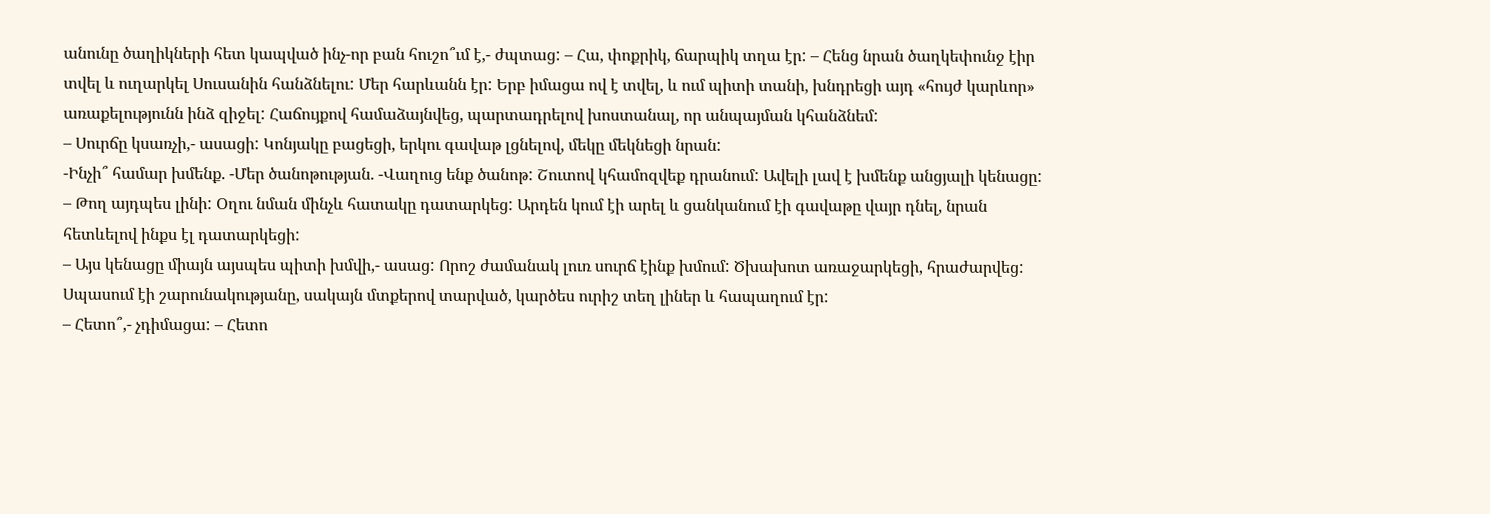անունը ծաղիկների հետ կապված ինչ-որ բան հուշո՞ւմ է,- ժպտաց: – Հա, փոքրիկ, ճարպիկ տղա էր: – Հենց նրան ծաղկեփունջ էիր տվել և ուղարկել Սուսանին հանձնելու: Մեր հարևանն էր: Երբ իմացա ով է տվել, և ում պիտի տանի, խնդրեցի այդ «հույժ կարևոր» առաքելությունն ինձ զիջել: Հաճույքով համաձայնվեց, պարտադրելով խոստանալ, որ անպայման կհանձնեմ:
– Սուրճը կսառչի,- ասացի: Կոնյակը բացեցի, երկու գավաթ լցնելով, մեկը մեկնեցի նրան:
-Ինչի՞ համար խմենք. -Մեր ծանոթության. -Վաղուց ենք ծանոթ: Շուտով կհամոզվեք դրանում: Ավելի լավ է խմենք անցյալի կենացը: – Թող այդպես լինի: Օղու նման մինչև հատակը դատարկեց: Արդեն կում էի արել և ցանկանում էի գավաթը վայր դնել, նրան հետևելով ինքս էլ դատարկեցի:
– Այս կենացը միայն այսպես պիտի խմվի,- ասաց: Որոշ ժամանակ լուռ սուրճ էինք խմում: Ծխախոտ առաջարկեցի, հրաժարվեց: Սպասում էի շարունակությանը, սակայն մտքերով տարված, կարծես ուրիշ տեղ լիներ և հապաղում էր:
– Հետո՞,- չդիմացա: – Հետո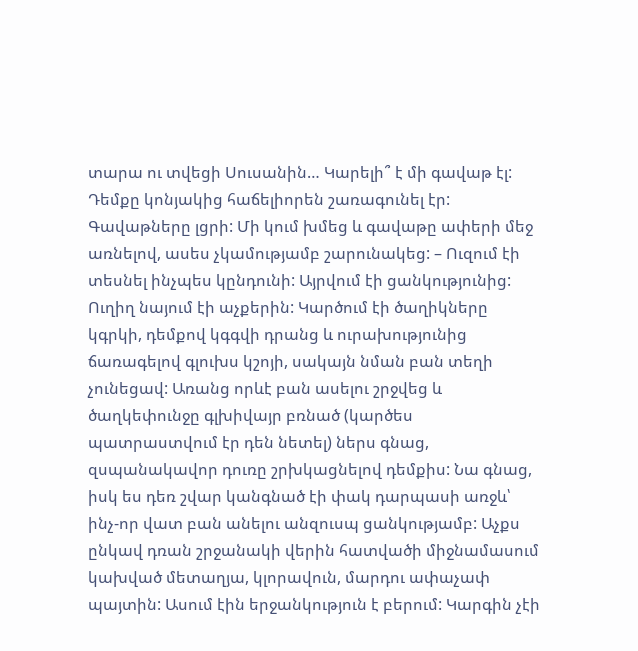տարա ու տվեցի Սուսանին… Կարելի՞ է մի գավաթ էլ: Դեմքը կոնյակից հաճելիորեն շառագունել էր: Գավաթները լցրի: Մի կում խմեց և գավաթը ափերի մեջ առնելով, ասես չկամությամբ շարունակեց: – Ուզում էի տեսնել ինչպես կընդունի: Այրվում էի ցանկությունից: Ուղիղ նայում էի աչքերին: Կարծում էի ծաղիկները կգրկի, դեմքով կգգվի դրանց և ուրախությունից ճառագելով գլուխս կշոյի, սակայն նման բան տեղի չունեցավ: Առանց որևէ բան ասելու շրջվեց և ծաղկեփունջը գլխիվայր բռնած (կարծես պատրաստվում էր դեն նետել) ներս գնաց, զսպանակավոր դուռը շրխկացնելով դեմքիս: Նա գնաց, իսկ ես դեռ շվար կանգնած էի փակ դարպասի առջև՝ ինչ-որ վատ բան անելու անզուսպ ցանկությամբ: Աչքս ընկավ դռան շրջանակի վերին հատվածի միջնամասում կախված մետաղյա, կլորավուն, մարդու ափաչափ պայտին: Ասում էին երջանկություն է բերում: Կարգին չէի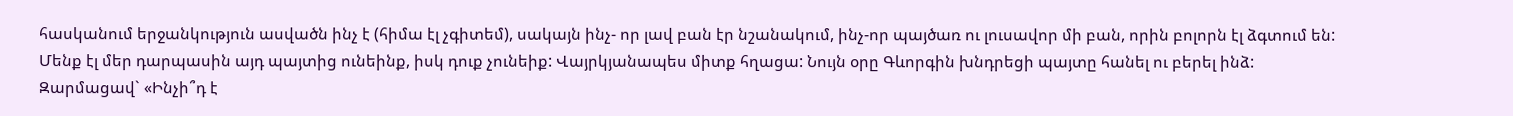հասկանում երջանկություն ասվածն ինչ է (հիմա էլ չգիտեմ), սակայն ինչ- որ լավ բան էր նշանակում, ինչ-որ պայծառ ու լուսավոր մի բան, որին բոլորն էլ ձգտում են: Մենք էլ մեր դարպասին այդ պայտից ունեինք, իսկ դուք չունեիք: Վայրկյանապես միտք հղացա: Նույն օրը Գևորգին խնդրեցի պայտը հանել ու բերել ինձ: Զարմացավ` «Ինչի՞դ է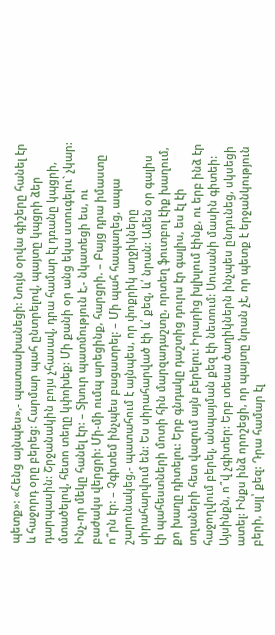պետք»: «Հենց այնպես»,- պատասխանեցի: Նույն օրվա գիշերը հանել էր և հաջորդ օրը բերեց: Հարմար պահ ընտրելով, պայտը կպցրի ձեր դարպասին: Շրջանակին բոյս չհասավ, դրա համար էլ դռանը կպցրի, մտածելով, հետո տեղը կփոխեք: Մի քանի օր անց եկա ստուգելու` չկար: Ինչ-որ մեկը հանել էր: – Տխուր պատմություն է,- նկատեցի ես, ու բաժակս վերցրի: Մի-մի ումպ արեցինք, հարցրի. – Բայց դրա իմաստը ո՞րն էր: – Չգիտեմ ինչպես բացատրել: – Մի պահ հապաղեց, ապա շարունակեց,- պատահում է այնպես, որ փոքրիկ աղջիկները սիրահարվում են: Ես սիրահարված էի և՛ քեզ, և՛ նրան: Ամեն օր գալիս էի պահեստների մոտի հին մարզադաշտը, որտեղ ֆուտբոլ էիք խաղում, քո խաղը դիտելու: Երբ գնդակը դաշտից դուրս էր գալիս, ես էլ էի տղաների հետ վազում այն բերելու: Իրարից խլխլում էինք, ու երբ ինձ էր հաջողվում բերել, անպայման քեզ էի նետում: Սուսանի մասին գիտեի: Այսինքն, ո՞վ չգիտեր: Երբ տեսա ծաղիկներն ինչպես ընդունեց, սկսեցի ատել: Ինքս ինձ որոշեցի, որ պայտը նրան չէ, որ պետք է երջանկություն բերի, այլ՝ քեզ: Դրա համար էլ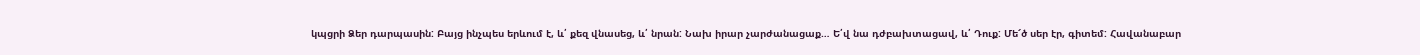կպցրի Ձեր դարպասին: Բայց ինչպես երևում է, և՛ քեզ վնասեց, և՛ նրան: Նախ իրար չարժանացաք… Ե՛վ նա դժբախտացավ, և՛ Դուք: Մե՜ծ սեր էր, գիտեմ: Հավանաբար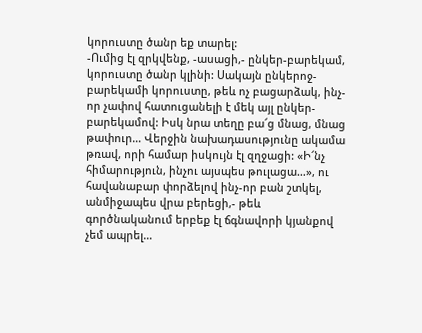կորուստը ծանր եք տարել:
-Ումից էլ զրկվենք, -ասացի,- ընկեր-բարեկամ, կորուստը ծանր կլինի: Սակայն ընկերոջ-բարեկամի կորուստը, թեև ոչ բացարձակ, ինչ-որ չափով հատուցանելի է մեկ այլ ընկեր-բարեկամով: Իսկ նրա տեղը բա՜ց մնաց, մնաց թափուր… Վերջին նախադասությունը ակամա թռավ, որի համար իսկույն էլ զղջացի: «Ի՜նչ հիմարություն, ինչու այսպես թուլացա…», ու հավանաբար փորձելով ինչ-որ բան շտկել, անմիջապես վրա բերեցի,- թեև գործնականում երբեք էլ ճգնավորի կյանքով չեմ ապրել…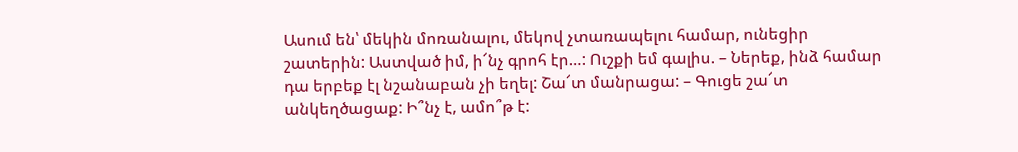Ասում են՝ մեկին մոռանալու, մեկով չտառապելու համար, ունեցիր շատերին: Աստված իմ, ի՜նչ գրոհ էր…: Ուշքի եմ գալիս. – Ներեք, ինձ համար դա երբեք էլ նշանաբան չի եղել: Շա՜տ մանրացա: – Գուցե շա՜տ անկեղծացաք: Ի՞նչ է, ամո՞թ է: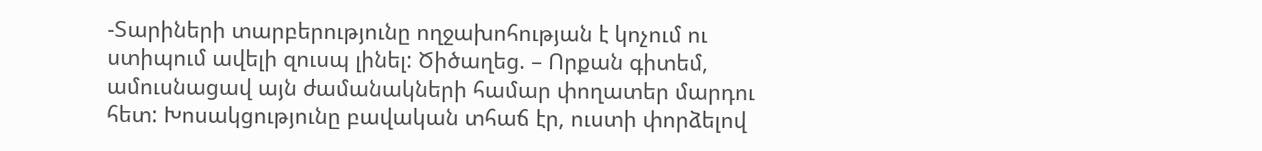-Տարիների տարբերությունը ողջախոհության է կոչում ու ստիպում ավելի զուսպ լինել: Ծիծաղեց. – Որքան գիտեմ, ամուսնացավ այն ժամանակների համար փողատեր մարդու հետ: Խոսակցությունը բավական տհաճ էր, ուստի փորձելով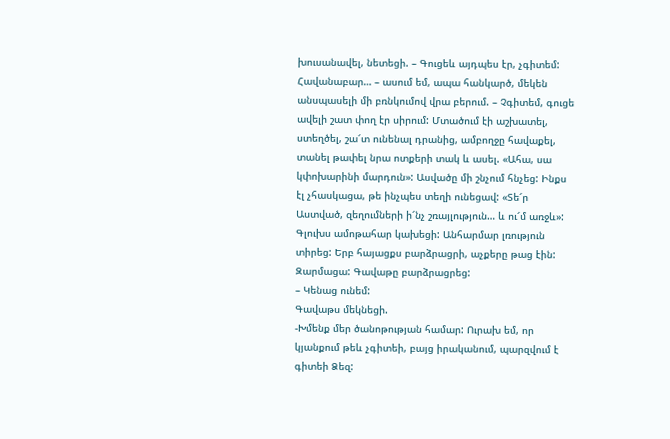խուսանավել, նետեցի. – Գուցեև այդպես էր, չգիտեմ: Հավանաբար… – ասում եմ, ապա հանկարծ, մեկեն անսպասելի մի բռնկումով վրա բերում. – Չգիտեմ, գուցե ավելի շատ փող էր սիրում: Մտածում էի աշխատել, ստեղծել, շա՜տ ունենալ դրանից, ամբողջը հավաքել, տանել թափել նրա ոտքերի տակ և ասել. «Ահա, սա կփոխարինի մարդուն»: Ասվածը մի շնչում հնչեց: Ինքս էլ չհասկացա, թե ինչպես տեղի ունեցավ: «Տե՜ր Աստված, զեղումների ի՜նչ շռայլություն… և ու՜մ առջև»: Գլուխս ամոթահար կախեցի: Անհարմար լռություն տիրեց: Երբ հայացքս բարձրացրի, աչքերը թաց էին: Զարմացա: Գավաթը բարձրացրեց:
– Կենաց ունեմ:
Գավաթս մեկնեցի.
-Խմենք մեր ծանոթության համար: Ուրախ եմ, որ կյանքում թեև չգիտեի, բայց իրականում, պարզվում է գիտեի Ձեզ: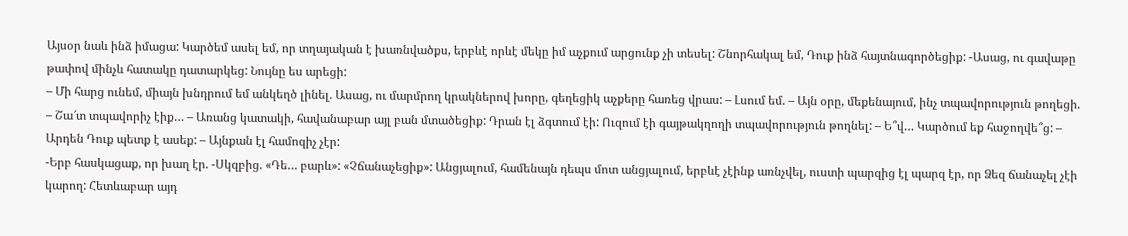Այսօր նաև ինձ իմացա: Կարծեմ ասել եմ, որ տղայական է խառնվածքս, երբևէ որևէ մեկը իմ աչքում արցունք չի տեսել: Շնորհակալ եմ, Դուք ինձ հայտնագործեցիք: -Ասաց, ու գավաթը թափով մինչև հատակը դատարկեց: Նույնը ես արեցի:
– Մի հարց ունեմ, միայն խնդրում եմ անկեղծ լինել. Ասաց, ու մարմրող կրակներով խորը, գեղեցիկ աչքերը հառեց վրաս: – Լսում եմ. – Այն օրը, մեքենայում, ինչ տպավորություն թողեցի. – Շա՜տ տպավորիչ էիք… – Առանց կատակի, հավանաբար այլ բան մտածեցիք: Դրան էլ ձգտում էի: Ուզում էի գայթակղողի տպավորություն թողնել: – Ե՞վ… Կարծում եք հաջողվե՞ց: – Արդեն Դուք պետք է ասեք: – Այնքան էլ համոզիչ չէր:
-Երբ հասկացաք, որ խաղ էր. -Սկզբից. «Դե… բարև»: «Չճանաչեցիք»: Անցյալում, համենայն դեպս մոտ անցյալում, երբևէ չէինք առնչվել, ուստի պարզից էլ պարզ էր, որ Ձեզ ճանաչել չէի կարող: Հետևաբար այդ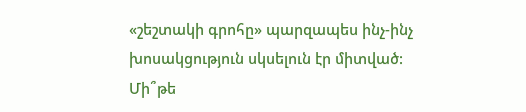«շեշտակի գրոհը» պարզապես ինչ-ինչ խոսակցություն սկսելուն էր միտված: Մի՞թե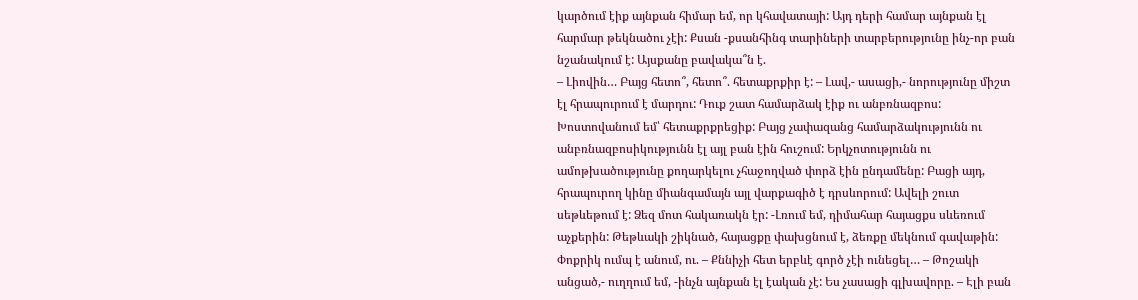կարծում էիք այնքան հիմար եմ, որ կհավատայի: Այդ դերի համար այնքան էլ հարմար թեկնածու չէի: Քսան -քսանհինգ տարիների տարբերությունը ինչ-որ բան նշանակում է: Այսքանը բավակա՞ն է.
– Լիովին… Բայց հետո՞, հետո՞. հետաքրքիր է: – Լավ,- ասացի,- նորությունը միշտ էլ հրապուրում է մարդու: Դուք շատ համարձակ էիք ու անբռնազբոս: Խոստովանում եմ՝ հետաքրքրեցիք: Բայց չափազանց համարձակությունն ու անբռնազբոսիկությունն էլ այլ բան էին հուշում: Երկչոտությունն ու ամոթխածությունը քողարկելու չհաջողված փորձ էին ընդամենը: Բացի այդ, հրապուրող կինը միանգամայն այլ վարքագիծ է դրսևորում: Ավելի շուտ սեթևեթում է: Ձեզ մոտ հակառակն էր: -Լռում եմ, դիմահար հայացքս սևեռում աչքերին: Թեթևակի շիկնած, հայացքը փախցնում է, ձեռքը մեկնում գավաթին: Փոքրիկ ումպ է անում, ու. – Քննիչի հետ երբևէ գործ չէի ունեցել… – Թոշակի անցած,- ուղղում եմ, -ինչն այնքան էլ էական չէ: Ես չասացի գլխավորը. – Էլի բան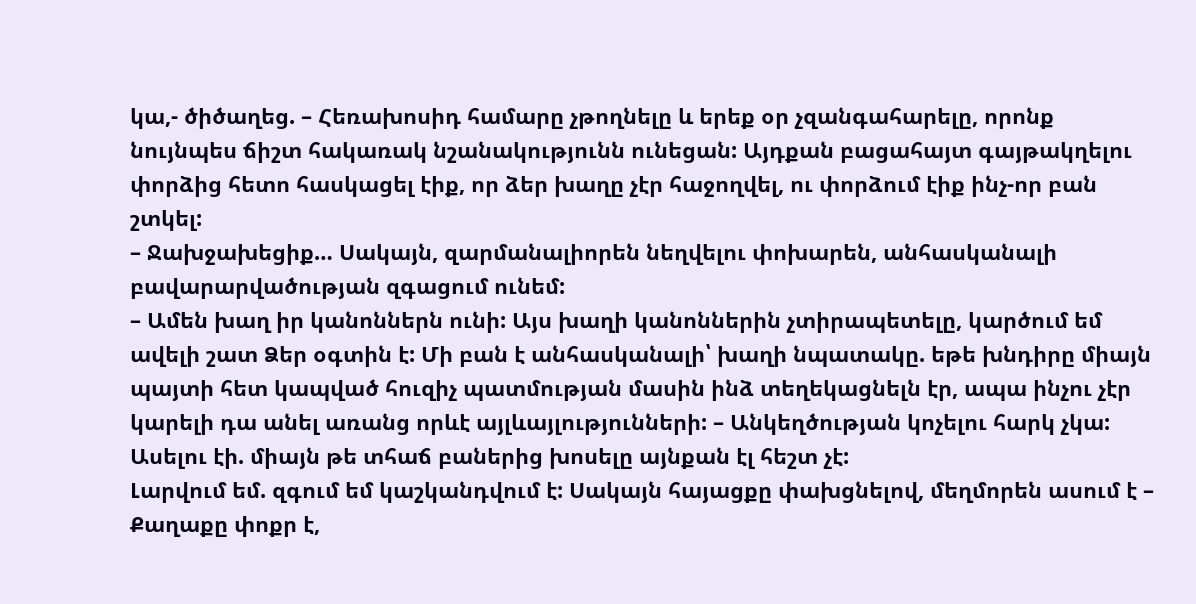կա,- ծիծաղեց. – Հեռախոսիդ համարը չթողնելը և երեք օր չզանգահարելը, որոնք նույնպես ճիշտ հակառակ նշանակությունն ունեցան: Այդքան բացահայտ գայթակղելու փորձից հետո հասկացել էիք, որ ձեր խաղը չէր հաջողվել, ու փորձում էիք ինչ-որ բան շտկել:
– Ջախջախեցիք… Սակայն, զարմանալիորեն նեղվելու փոխարեն, անհասկանալի բավարարվածության զգացում ունեմ:
– Ամեն խաղ իր կանոններն ունի: Այս խաղի կանոններին չտիրապետելը, կարծում եմ ավելի շատ Ձեր օգտին է: Մի բան է անհասկանալի՝ խաղի նպատակը. եթե խնդիրը միայն պայտի հետ կապված հուզիչ պատմության մասին ինձ տեղեկացնելն էր, ապա ինչու չէր կարելի դա անել առանց որևէ այլևայլությունների: – Անկեղծության կոչելու հարկ չկա: Ասելու էի. միայն թե տհաճ բաներից խոսելը այնքան էլ հեշտ չէ:
Լարվում եմ. զգում եմ կաշկանդվում է: Սակայն հայացքը փախցնելով, մեղմորեն ասում է – Քաղաքը փոքր է,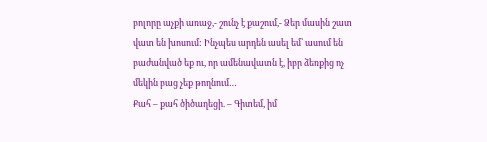բոլորը աչքի առաջ,- շունչ է քաշում,- Ձեր մասին շատ վատ են խոսում: Ինչպես արդեն ասել եմ՝ ասում են բաժանված եք ու, որ ամենավատն է, իբր ձեռքից ոչ մեկին բաց չեք թողնում…
Քահ – քահ ծիծաղեցի. – Գիտեմ, իմ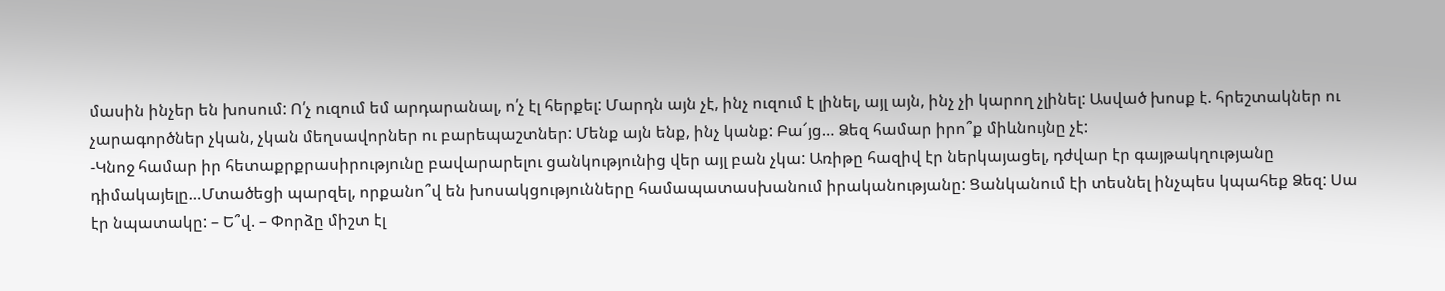մասին ինչեր են խոսում: Ո՛չ ուզում եմ արդարանալ, ո՛չ էլ հերքել: Մարդն այն չէ, ինչ ուզում է լինել, այլ այն, ինչ չի կարող չլինել: Ասված խոսք է. հրեշտակներ ու չարագործներ չկան, չկան մեղսավորներ ու բարեպաշտներ: Մենք այն ենք, ինչ կանք: Բա՜յց… Ձեզ համար իրո՞ք միևնույնը չէ:
-Կնոջ համար իր հետաքրքրասիրությունը բավարարելու ցանկությունից վեր այլ բան չկա: Առիթը հազիվ էր ներկայացել, դժվար էր գայթակղությանը դիմակայելը…Մտածեցի պարզել, որքանո՞վ են խոսակցությունները համապատասխանում իրականությանը: Ցանկանում էի տեսնել ինչպես կպահեք Ձեզ: Սա էր նպատակը: – Ե՞վ. – Փորձը միշտ էլ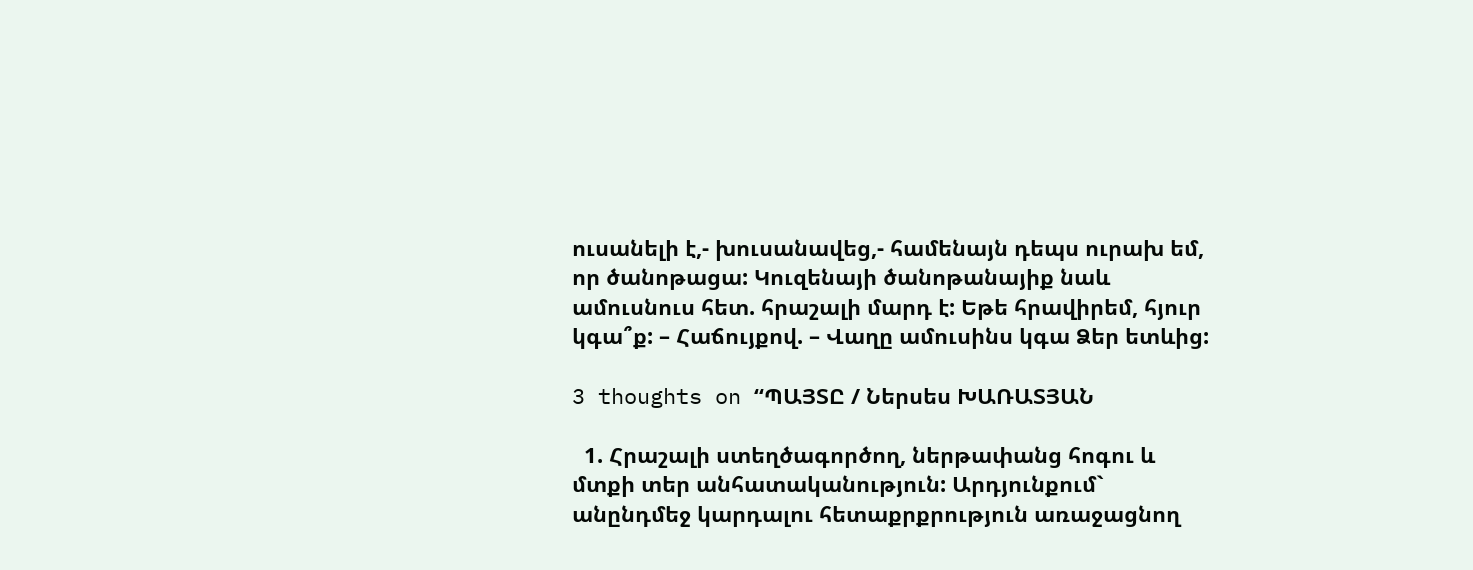ուսանելի է,- խուսանավեց,- համենայն դեպս ուրախ եմ, որ ծանոթացա: Կուզենայի ծանոթանայիք նաև ամուսնուս հետ. հրաշալի մարդ է: Եթե հրավիրեմ, հյուր կգա՞ք: – Հաճույքով. – Վաղը ամուսինս կգա Ձեր ետևից:

3 thoughts on “ՊԱՅՏԸ / Ներսես ԽԱՌԱՏՅԱՆ

  1. Հրաշալի ստեղծագործող, ներթափանց հոգու և մտքի տեր անհատականություն: Արդյունքում` անընդմեջ կարդալու հետաքրքրություն առաջացնող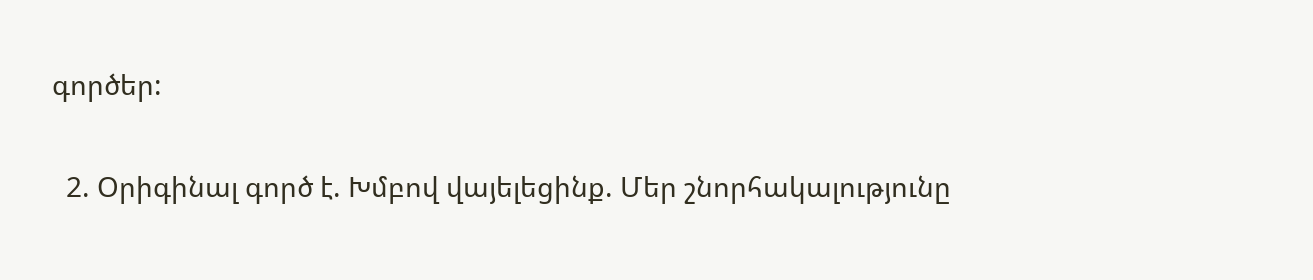գործեր:

  2. Օրիգինալ գործ է. Խմբով վայելեցինք. Մեր շնորհակալությունը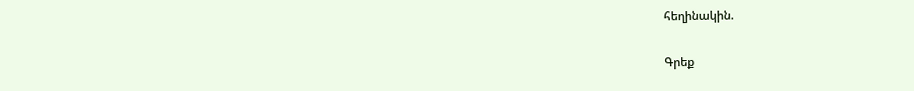հեղինակին.

Գրեք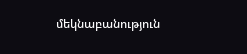մեկնաբանություն